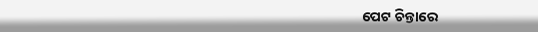ପେଟ ଚିନ୍ତାରେ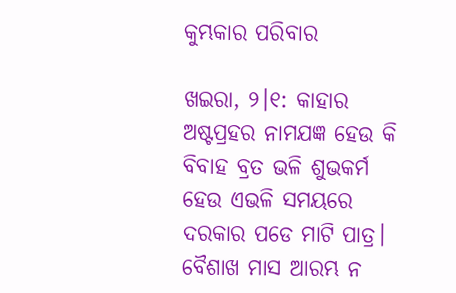କୁମ୍ଭକାର ପରିବାର

ଖଇରା, ୨।୧: କାହାର ଅଷ୍ଟପ୍ରହର ନାମଯଜ୍ଞ ହେଉ କି ବିବାହ ବ୍ରତ ଭଳି ଶୁଭକର୍ମ ହେଉ ଏଭଳି ସମୟରେ ଦରକାର ପଡେ ମାଟି ପାତ୍ର। ବୈଶାଖ ମାସ ଆରମ୍ଭ ନ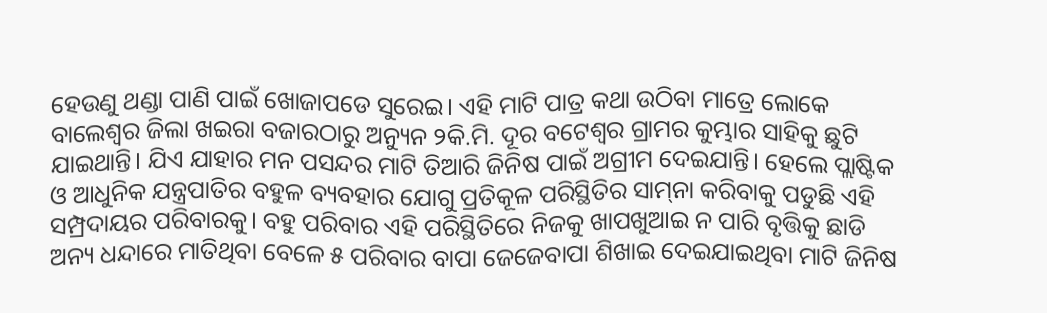ହେଉଣୁ ଥଣ୍ଡା ପାଣି ପାଇଁ ଖୋଜାପଡେ ସୁରେଇ। ଏହି ମାଟି ପାତ୍ର କଥା ଉଠିବା ମାତ୍ରେ ଲୋକେ ବାଲେଶ୍ୱର ଜିଲା ଖଇରା ବଜାରଠାରୁ ଅନ୍ୟୁନ ୨କି.ମି. ଦୂର ବଟେଶ୍ୱର ଗ୍ରାମର କୁମ୍ଭାର ସାହିକୁ ଛୁଟି ଯାଇଥାନ୍ତି। ଯିଏ ଯାହାର ମନ ପସନ୍ଦର ମାଟି ତିଆରି ଜିନିଷ ପାଇଁ ଅଗ୍ରୀମ ଦେଇଯାନ୍ତି। ହେଲେ ପ୍ଲାଷ୍ଟିକ ଓ ଆଧୁନିକ ଯନ୍ତ୍ରପାତିର ବହୁଳ ବ୍ୟବହାର ଯୋଗୁ ପ୍ରତିକୂଳ ପରିସ୍ଥିତିର ସାମ୍‌ନା କରିବାକୁ ପଡୁଛି ଏହି ସମ୍ପ୍ରଦାୟର ପରିବାରକୁ। ବହୁ ପରିବାର ଏହି ପରିସ୍ଥିତିରେ ନିଜକୁ ଖାପଖୁଆଇ ନ ପାରି ବୃତ୍ତିକୁ ଛାଡି ଅନ୍ୟ ଧନ୍ଦାରେ ମାତିଥିବା ବେଳେ ୫ ପରିବାର ବାପା ଜେଜେବାପା ଶିଖାଇ ଦେଇଯାଇଥିବା ମାଟି ଜିନିଷ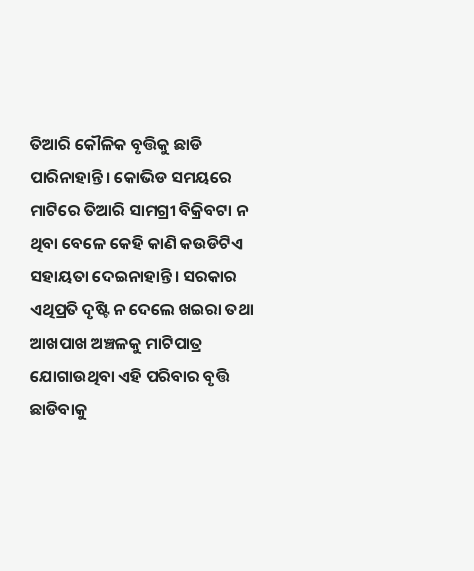ତିଆରି କୌଳିକ ବୃତ୍ତିକୁ ଛାଡି ପାରିନାହାନ୍ତି। କୋଭିଡ ସମୟରେ ମାଟିରେ ତିଆରି ସାମଗ୍ରୀ ବିକ୍ରିବଟା ନ ଥିବା ବେଳେ କେହି କାଣି କଉଡିଟିଏ ସହାୟତା ଦେଇନାହାନ୍ତି। ସରକାର ଏଥିପ୍ରତି ଦୃଷ୍ଟି ନ ଦେଲେ ଖଇରା ତଥା ଆଖପାଖ ଅଞ୍ଚଳକୁ ମାଟିପାତ୍ର ଯୋଗାଉଥିବା ଏହି ପରିବାର ବୃତ୍ତି ଛାଡିବାକୁ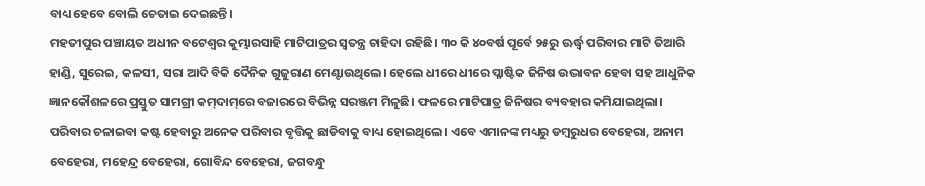ବାଧ୍ୟ ହେବେ ବୋଲି ଚେତାଇ ଦେଇଛନ୍ତି।
ମହତୀପୁର ପଞ୍ଚାୟତ ଅଧୀନ ବଟେଶ୍ୱର କୁମ୍ଭାରସାହି ମାଟିପାତ୍ରର ସ୍ବତନ୍ତ୍ର ଚାହିଦା ରହିଛି। ୩୦ କି ୪୦ବର୍ଷ ପୂର୍ବେ ୨୫ରୁ ଊର୍ଦ୍ଧ୍ୱ ପରିବାର ମାଟି ତିଆରି ହାଣ୍ଡି, ସୁରେଇ, କଳସୀ, ସରା ଆଦି ବିକି ଦୈନିକ ଗୁଜୁରାଣ ମେଣ୍ଟାଉଥିଲେ। ହେଲେ ଧୀରେ ଧୀରେ ପ୍ଳାଷ୍ଟିକ ଜିନିଷ ଉଦ୍ଭାବନ ହେବା ସହ ଆଧୁନିକ ଜ୍ଞାନକୌଶଳରେ ପ୍ରସ୍ତୁତ ସାମଗ୍ରୀ କମ୍‌ଦାମ୍‌ରେ ବଜାରରେ ବିଭିନ୍ନ ସରଞ୍ଜମ ମିଳୁଛି। ଫଳରେ ମାଟିପାତ୍ର ଜିନିଷର ବ୍ୟବହାର କମିଯାଇଥିଲା। ପରିବାର ଚଳାଇବା କଷ୍ଟ ହେବାରୁ ଅନେକ ପରିବାର ବୃତ୍ତିକୁ ଛାଡିବାକୁ ବାଧ୍ୟ ହୋଇଥିଲେ। ଏବେ ଏମାନଙ୍କ ମଧ୍ୟରୁ ଡମ୍ବରୁଧର ବେହେରା, ଅନାମ ବେହେରା, ମହେନ୍ଦ୍ର ବେହେରା, ଗୋବିନ୍ଦ ବେହେରା, ଜଗବନ୍ଧୁ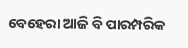ବେହେରା ଆଜି ବି ପାରମ୍ପରିକ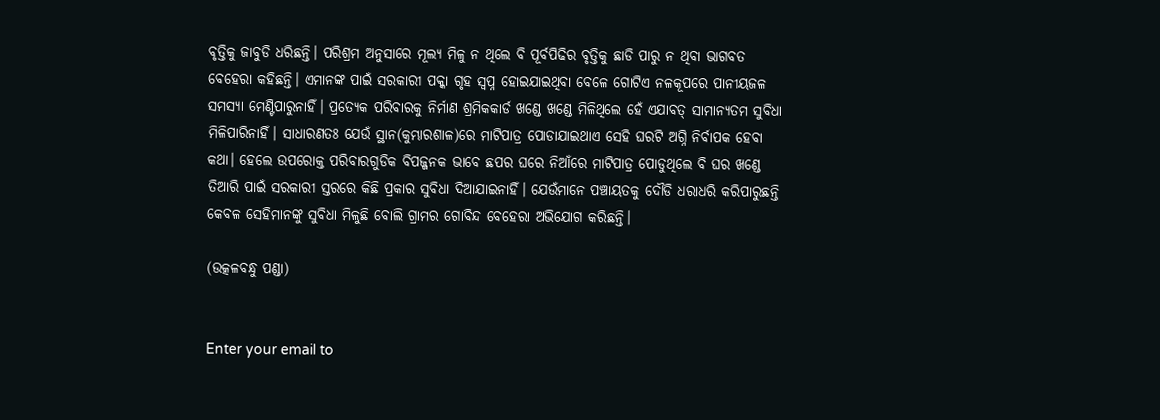ବୃତ୍ତିକୁ ଜାବୁଡି ଧରିଛନ୍ତି। ପରିଶ୍ରମ ଅନୁସାରେ ମୂଲ୍ୟ ମିଳୁ ନ ଥିଲେ ବି ପୂର୍ବପିଢିର ବୃତ୍ତିକୁ ଛାଡି ପାରୁ ନ ଥିବା ଭାଗବତ ବେହେରା କହିଛନ୍ତି। ଏମାନଙ୍କ ପାଇଁ ସରକାରୀ ପକ୍କା ଗୃହ ସ୍ବପ୍ନ ହୋଇଯାଇଥିବା ବେଳେ ଗୋଟିଏ ନଳକୂପରେ ପାନୀୟଜଳ ସମସ୍ୟା ମେଣ୍ଟିପାରୁନାହିଁ। ପ୍ରତ୍ୟେକ ପରିବାରକୁ ନିର୍ମାଣ ଶ୍ରମିକକାର୍ଡ ଖଣ୍ଡେ ଖଣ୍ଡେ ମିଳିଥିଲେ ହେଁ ଏଯାବତ୍‌ ସାମାନ୍ୟତମ ସୁବିଧା ମିଳିପାରିନାହିଁ। ସାଧାରଣତଃ ଯେଉଁ ସ୍ଥାନ(କୁମ୍ଭାରଶାଳ)ରେ ମାଟିପାତ୍ର ପୋଡାଯାଇଥାଏ ସେହି ଘରଟି ଅଗ୍ନି ନିର୍ବାପକ ହେବା କଥା। ହେଲେ ଉପରୋକ୍ତ ପରିବାରଗୁଡିକ ବିପଜ୍ଜନକ ଭାବେ ଛପର ଘରେ ନିଆଁରେ ମାଟିପାତ୍ର ପୋଡୁଥିଲେ ବି ଘର ଖଣ୍ଡେ ତିଆରି ପାଇଁ ସରକାରୀ ସ୍ତରରେ କିଛି ପ୍ରକାର ସୁବିଧା ଦିଆଯାଇନାହିଁ। ଯେଉଁମାନେ ପଞ୍ଚାୟତକୁ ଦୌଡି ଧରାଧରି କରିପାରୁଛନ୍ତି କେବଳ ସେହିମାନଙ୍କୁ ସୁବିଧା ମିଳୁଛି ବୋଲି ଗ୍ରାମର ଗୋବିନ୍ଦ ବେହେରା ଅଭିଯୋଗ କରିଛନ୍ତି।

(ଉତ୍କଳବନ୍ଧୁ ପଣ୍ଡା)


Enter your email to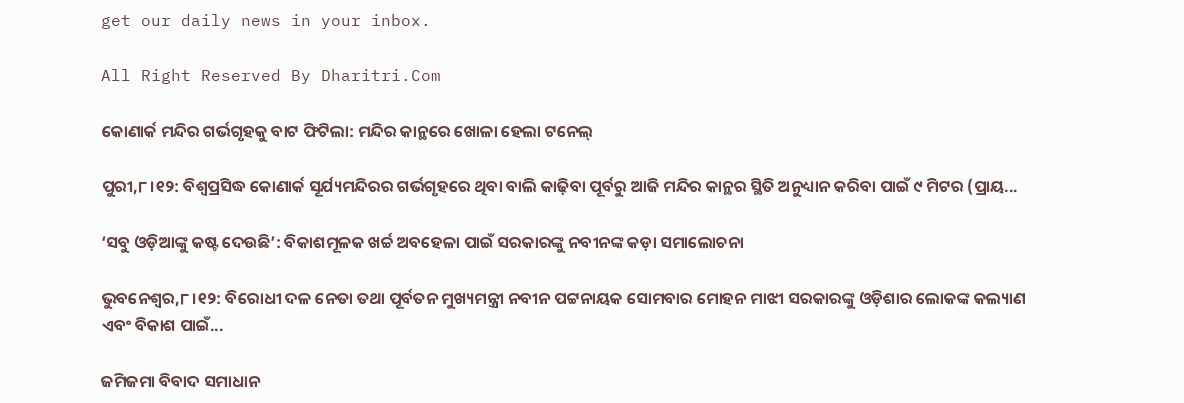get our daily news in your inbox.

All Right Reserved By Dharitri.Com

କୋଣାର୍କ ମନ୍ଦିର ଗର୍ଭଗୃହକୁ ବାଟ ଫିଟିଲା: ମନ୍ଦିର କାନ୍ଥରେ ଖୋଳା ହେଲା ଟନେଲ୍‌

ପୁରୀ,୮।୧୨: ବିଶ୍ୱପ୍ରସିଦ୍ଧ କୋଣାର୍କ ସୂର୍ଯ୍ୟମନ୍ଦିରର ଗର୍ଭଗୃହରେ ଥିବା ବାଲି କାଢ଼ିବା ପୂର୍ବରୁ ଆଜି ମନ୍ଦିର କାନ୍ଥର ସ୍ଥିତି ଅନୁଧ୍ୟାନ କରିବା ପାଇଁ ୯ ମିଟର (ପ୍ରାୟ...

‘ସବୁ ଓଡ଼ିଆଙ୍କୁ କଷ୍ଟ ଦେଉଛି’: ବିକାଶମୂଳକ ଖର୍ଚ୍ଚ ଅବହେଳା ପାଇଁ ସରକାରଙ୍କୁ ନବୀନଙ୍କ କଡ଼ା ସମାଲୋଚନା

ଭୁବନେଶ୍ୱର,୮।୧୨: ବିରୋଧୀ ଦଳ ନେତା ତଥା ପୂର୍ବତନ ମୁଖ୍ୟମନ୍ତ୍ରୀ ନବୀନ ପଟ୍ଟନାୟକ ସୋମବାର ମୋହନ ମାଝୀ ସରକାରଙ୍କୁ ଓଡ଼ିଶାର ଲୋକଙ୍କ କଲ୍ୟାଣ ଏବଂ ବିକାଶ ପାଇଁ...

ଜମିଜମା ବିବାଦ ସମାଧାନ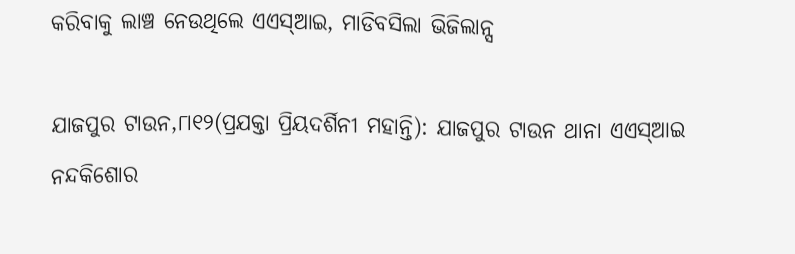କରିବାକୁ ଲାଞ୍ଚ ନେଉଥିଲେ ଏଏସ୍‌ଆଇ, ମାଡିବସିଲା ଭିଜିଲାନ୍ସ

ଯାଜପୁର ଟାଉନ,୮ା୧୨(ପ୍ରଯକ୍ତା ପ୍ରିୟଦର୍ଶିନୀ ମହାନ୍ତି): ଯାଜପୁର ଟାଉନ ଥାନା ଏଏସ୍‌ଆଇ ନନ୍ଦକିଶୋର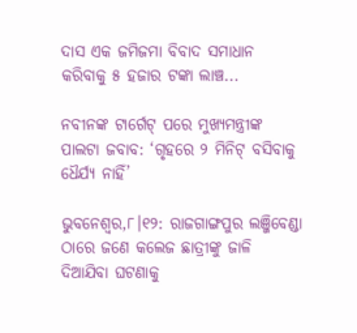ଦାସ ଏକ ଜମିଜମା ବିବାଦ ସମାଧାନ କରିବାକୁ ୫ ହଜାର ଟଙ୍କା ଲାଞ୍ଚ...

ନବୀନଙ୍କ ଟାର୍ଗେଟ୍‌ ପରେ ମୁଖ୍ୟମନ୍ତ୍ରୀଙ୍କ ପାଲଟା ଜବାବ: ‘ଗୃହରେ ୨ ମିନିଟ୍‌ ବସିବାକୁ ଧୈର୍ଯ୍ୟ ନାହିଁ’

ଭୁବନେଶ୍ୱର,୮।୧୨: ରାଜଗାଙ୍ଗପୁର ଲଞ୍ଜିବେଣ୍ଡା ଠାରେ ଜଣେ କଲେଜ ଛାତ୍ରୀଙ୍କୁ ଜାଳି ଦିଆଯିବା ଘଟଣାକୁ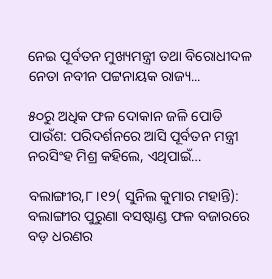ନେଇ ପୂର୍ବତନ ମୁଖ୍ୟମନ୍ତ୍ରୀ ତଥା ବିରୋଧୀଦଳ ନେତା ନବୀନ ପଟ୍ଟନାୟକ ରାଜ୍ୟ...

୫୦ରୁ ଅଧିକ ଫଳ ଦୋକାନ ଜଳି ପୋଡି ପାଉଁଶ: ପରିଦର୍ଶନରେ ଆସି ପୂର୍ବତନ ମନ୍ତ୍ରୀ ନରସିଂହ ମିଶ୍ର କହିଲେ, ଏଥିପାଇଁ…

ବଲାଙ୍ଗୀର,୮।୧୨( ସୁନିଲ କୁମାର ମହାନ୍ତି): ବଲାଙ୍ଗୀର ପୁରୁଣା ବସଷ୍ଟାଣ୍ଡ ଫଳ ବଜାରରେ ବଡ଼ ଧରଣର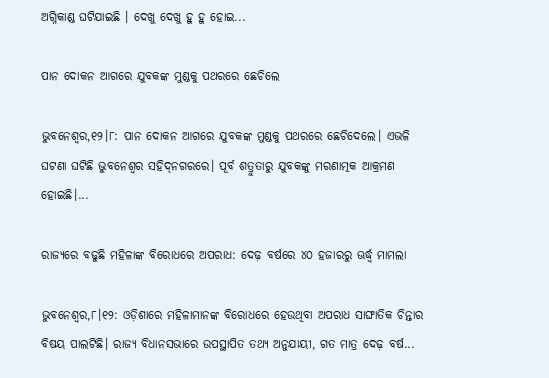ଅଗ୍ନିକାଣ୍ଡ ଘଟିଯାଇଛି । ଦେଖୁ ଦେଖୁ ହୁ ହୁ ହୋଇ...

ପାନ ଦୋକନ ଆଗରେ ଯୁବକଙ୍କ ମୁଣ୍ଡକୁ ପଥରରେ ଛେଚିଲେ

ଭୁବନେଶ୍ୱର,୧୨।୮: ପାନ ଦୋକନ ଆଗରେ ଯୁବକଙ୍କ ମୁଣ୍ଡକୁ ପଥରରେ ଛେଚିଦେଲେ। ଏଭଳି ଘଟଣା ଘଟିଛି ଭୁବନେଶ୍ୱର ସହିଦ୍‌ନଗରରେ। ପୂର୍ବ ଶତ୍ରୁତାରୁ ଯୁବକଙ୍କୁ ମରଣାତ୍ମକ ଆକ୍ରମଣ ହୋଇଛି।...

ରାଜ୍ୟରେ ବଢୁଛି ମହିଳାଙ୍କ ବିରୋଧରେ ଅପରାଧ: ଦେଢ଼ ବର୍ଷରେ ୪୦ ହଜାରରୁ ଊର୍ଦ୍ଧ୍ବ ମାମଲା

ଭୁବନେଶ୍ୱର,୮।୧୨: ଓଡ଼ିଶାରେ ମହିଳାମାନଙ୍କ ବିରୋଧରେ ହେଉଥିବା ଅପରାଧ ସାଙ୍ଘାତିକ ଚିନ୍ତାର ବିଷୟ ପାଲଟିଛି। ରାଜ୍ୟ ବିଧାନସଭାରେ ଉପସ୍ଥାପିତ ତଥ୍ୟ ଅନୁଯାୟୀ, ଗତ ମାତ୍ର ଦେଢ଼ ବର୍ଷ...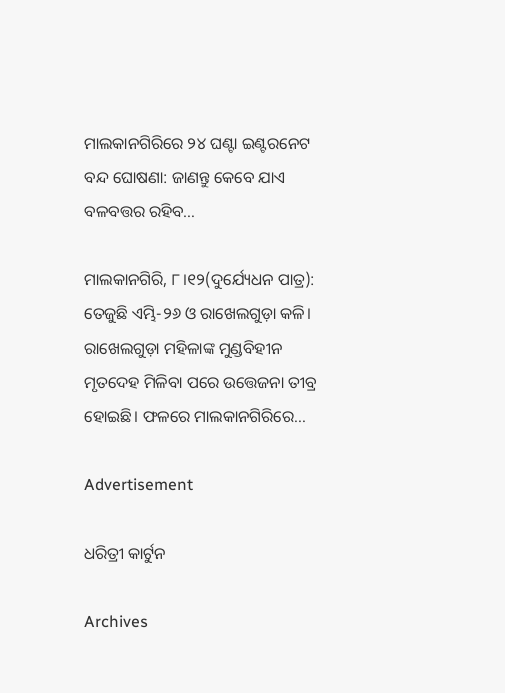ମାଲକାନଗିରିରେ ୨୪ ଘଣ୍ଟା ଇଣ୍ଟରନେଟ ବନ୍ଦ ଘୋଷଣା: ଜାଣନ୍ତୁ କେବେ ଯାଏ ବଳବତ୍ତର ରହିବ…

ମାଲକାନଗିରି, ୮।୧୨(ଦୁର୍ଯ୍ୟେଧନ ପାତ୍ର): ତେଜୁଛି ଏମ୍ଭି-୨୬ ଓ ରାଖେଲଗୁଡ଼ା କଳି। ରାଖେଲଗୁଡ଼ା ମହିଳାଙ୍କ ମୁଣ୍ଡବିହୀନ ମୃତଦେହ ମିଳିବା ପରେ ଉତ୍ତେଜନା ତୀବ୍ର ହୋଇଛି। ଫଳରେ ମାଲକାନଗିରିରେ...

Advertisement

ଧରିତ୍ରୀ କାର୍ଟୁନ

Archives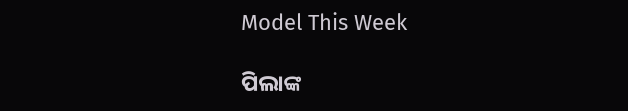Model This Week

ପିଲାଙ୍କ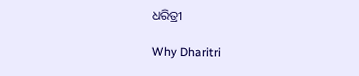ଧରିତ୍ରୀ

Why Dharitri